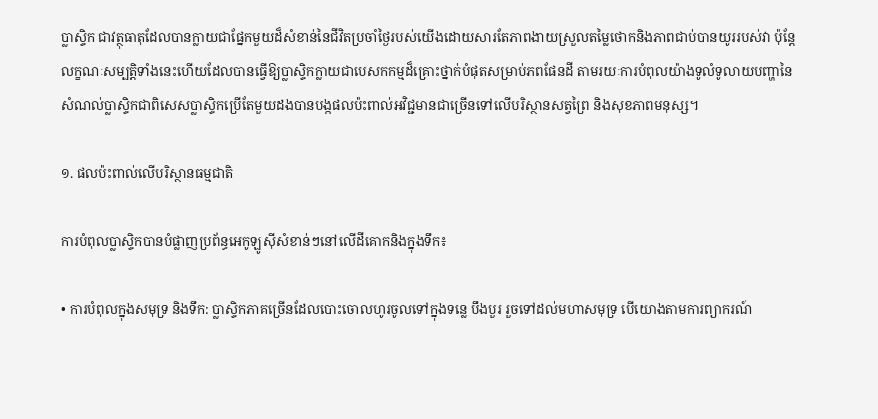ប្លាស្ទិក ជាវត្ថុធាតុដែលបានក្លាយជាផ្នែកមួយដ៏សំខាន់នៃជីវិតប្រចាំថ្ងៃរបស់យើងដោយសារតែភាពងាយស្រួលតម្លៃថោកនិងភាពជាប់បានយូររបស់វា ប៉ុន្តែលក្ខណៈសម្បត្តិទាំងនេះហើយដែលបានធ្វើឱ្យប្លាស្ទិកក្លាយជាបេសកកម្មដ៏គ្រោះថ្នាក់បំផុតសម្រាប់ភពផែនដី តាមរយៈការបំពុលយ៉ាងទូលំទូលាយបញ្ហានៃសំណល់ប្លាស្ទិកជាពិសេសប្លាស្ទិកប្រើតែមួយដងបានបង្កផលប៉ះពាល់អវិជ្ជមានជាច្រើនទៅលើបរិស្ថានសត្វព្រៃ និងសុខភាពមនុស្ស។

១. ផលប៉ះពាល់លើបរិស្ថានធម្មជាតិ

ការបំពុលប្លាស្ទិកបានបំផ្លាញប្រព័ន្ធអេកូឡូស៊ីសំខាន់ៗនៅលើដីគោកនិងក្នុងទឹក៖

• ការបំពុលក្នុងសមុទ្រ និងទឹក: ប្លាស្ទិកភាគច្រើនដែលបោះចោលហូរចូលទៅក្នុងទន្លេ បឹងបួរ រួចទៅដល់មហាសមុទ្រ បើយោងតាមការព្យាករណ៍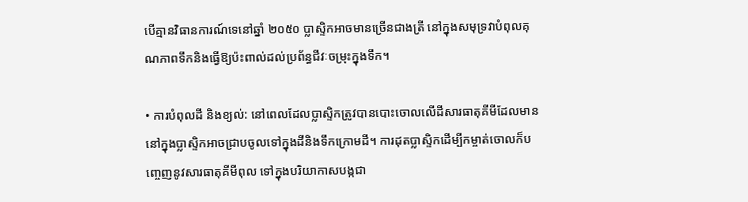បើគ្មានវិធានការណ៍ទេនៅឆ្នាំ ២០៥០ ប្លាស្ទិកអាចមានច្រើនជាងត្រី នៅក្នុងសមុទ្រវាបំពុលគុណភាពទឹកនិងធ្វើឱ្យប៉ះពាល់ដល់ប្រព័ន្ធជីវៈចម្រុះក្នុងទឹក។

• ការបំពុលដី និងខ្យល់: នៅពេលដែលប្លាស្ទិកត្រូវបានបោះចោលលើដីសារធាតុគីមីដែលមាននៅក្នុងប្លាស្ទិកអាចជ្រាបចូលទៅក្នុងដីនិងទឹកក្រោមដី។ ការដុតប្លាស្ទិកដើម្បីកម្ចាត់ចោលក៏បញ្ចេញនូវសារធាតុគីមីពុល ទៅក្នុងបរិយាកាសបង្កជា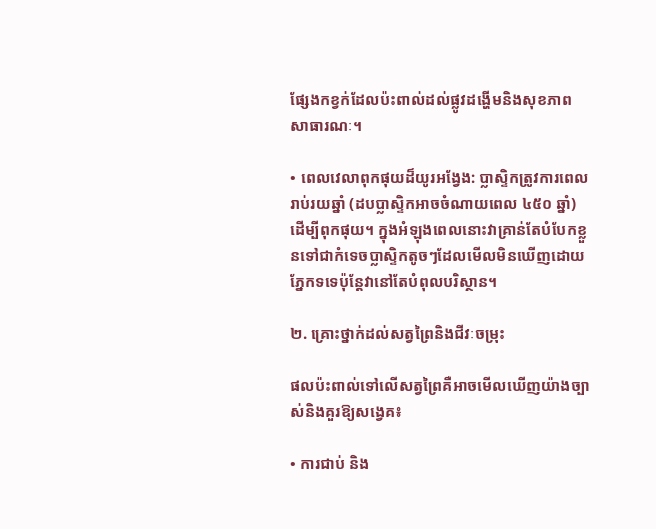ផ្សែងកខ្វក់ដែលប៉ះពាល់ដល់ផ្លូវដង្ហើមនិងសុខភាពសាធារណៈ។

• ពេលវេលាពុកផុយដ៏យូរអង្វែង: ប្លាស្ទិកត្រូវការពេលរាប់រយឆ្នាំ (ដបប្លាស្ទិកអាចចំណាយពេល ៤៥០ ឆ្នាំ) ដើម្បីពុកផុយ។ ក្នុងអំឡុងពេលនោះវាគ្រាន់តែបំបែកខ្លួនទៅជាកំទេចប្លាស្ទិកតូចៗដែលមើលមិនឃើញដោយភ្នែកទទេប៉ុន្តែវានៅតែបំពុលបរិស្ថាន។

២. គ្រោះថ្នាក់ដល់សត្វព្រៃនិងជីវៈចម្រុះ

ផលប៉ះពាល់ទៅលើសត្វព្រៃគឺអាចមើលឃើញយ៉ាងច្បាស់និងគួរឱ្យសង្វេគ៖

• ការជាប់ និង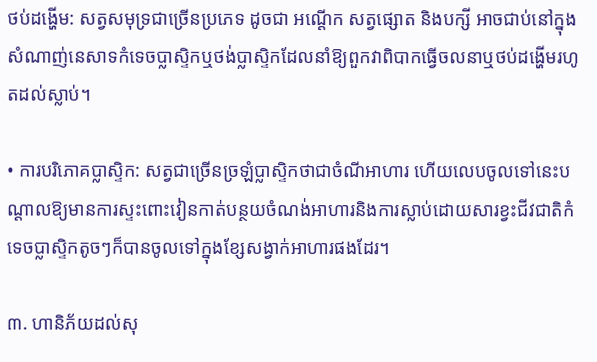ថប់ដង្ហើម: សត្វសមុទ្រជាច្រើនប្រភេទ ដូចជា អណ្ដើក សត្វផ្សោត និងបក្សី អាចជាប់នៅក្នុងសំណាញ់នេសាទកំទេចប្លាស្ទិកឬថង់ប្លាស្ទិកដែលនាំឱ្យពួកវាពិបាកធ្វើចលនាឬថប់ដង្ហើមរហូតដល់ស្លាប់។

• ការបរិភោគប្លាស្ទិក: សត្វជាច្រើនច្រឡំប្លាស្ទិកថាជាចំណីអាហារ ហើយលេបចូលទៅនេះបណ្តាលឱ្យមានការស្ទះពោះវៀនកាត់បន្ថយចំណង់អាហារនិងការស្លាប់ដោយសារខ្វះជីវជាតិកំទេចប្លាស្ទិកតូចៗក៏បានចូលទៅក្នុងខ្សែសង្វាក់អាហារផងដែរ។

៣. ហានិភ័យដល់សុ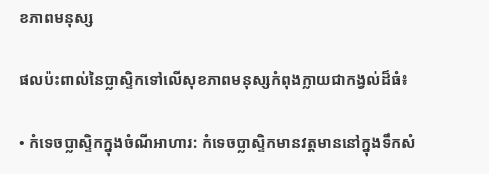ខភាពមនុស្ស

ផលប៉ះពាល់នៃប្លាស្ទិកទៅលើសុខភាពមនុស្សកំពុងក្លាយជាកង្វល់ដ៏ធំ៖

• កំទេចប្លាស្ទិកក្នុងចំណីអាហារ: កំទេចប្លាស្ទិកមានវត្តមាននៅក្នុងទឹកសំ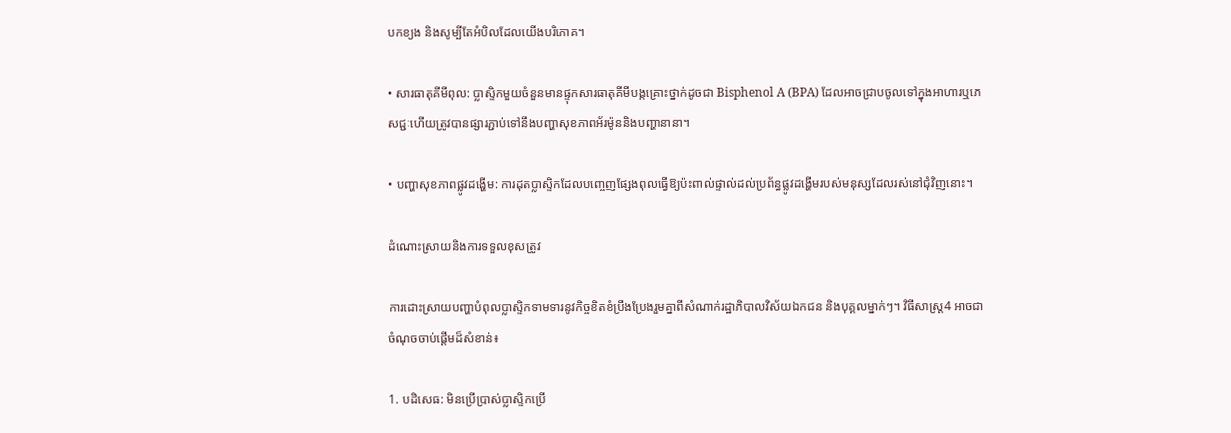បកខ្យង និងសូម្បីតែអំបិលដែលយើងបរិភោគ។

• សារធាតុគីមីពុល: ប្លាស្ទិកមួយចំនួនមានផ្ទុកសារធាតុគីមីបង្កគ្រោះថ្នាក់ដូចជា Bisphenol A (BPA) ដែលអាចជ្រាបចូលទៅក្នុងអាហារឬភេសជ្ជៈហើយត្រូវបានផ្សារភ្ជាប់ទៅនឹងបញ្ហាសុខភាពអ័រម៉ូននិងបញ្ហានានា។

• បញ្ហាសុខភាពផ្លូវដង្ហើម: ការដុតប្លាស្ទិកដែលបញ្ចេញផ្សែងពុលធ្វើឱ្យប៉ះពាល់ផ្ទាល់ដល់ប្រព័ន្ធផ្លូវដង្ហើមរបស់មនុស្សដែលរស់នៅជុំវិញនោះ។

ដំណោះស្រាយនិងការទទួលខុសត្រូវ

ការដោះស្រាយបញ្ហាបំពុលប្លាស្ទិកទាមទារនូវកិច្ចខិតខំប្រឹងប្រែងរួមគ្នាពីសំណាក់រដ្ឋាភិបាលវិស័យឯកជន និងបុគ្គលម្នាក់ៗ។ វិធីសាស្ត្រ4 អាចជាចំណុចចាប់ផ្តើមដ៏សំខាន់៖

1. បដិសេធ: មិនប្រើប្រាស់ប្លាស្ទិកប្រើ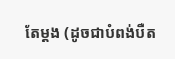តែម្ដង (ដូចជាបំពង់បឺត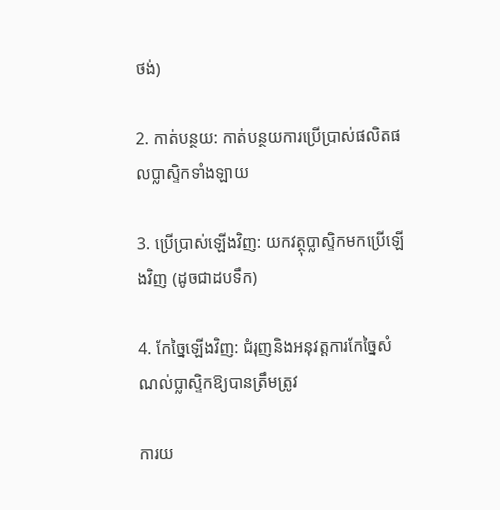ថង់)

2. កាត់បន្ថយ: កាត់បន្ថយការប្រើប្រាស់ផលិតផលប្លាស្ទិកទាំងឡាយ

3. ប្រើប្រាស់ឡើងវិញ: យកវត្ថុប្លាស្ទិកមកប្រើឡើងវិញ (ដូចជាដបទឹក)

4. កែច្នៃឡើងវិញ: ជំរុញនិងអនុវត្តការកែច្នៃសំណល់ប្លាស្ទិកឱ្យបានត្រឹមត្រូវ

ការយ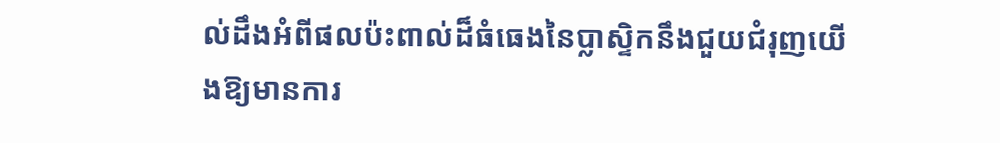ល់ដឹងអំពីផលប៉ះពាល់ដ៏ធំធេងនៃប្លាស្ទិកនឹងជួយជំរុញយើងឱ្យមានការ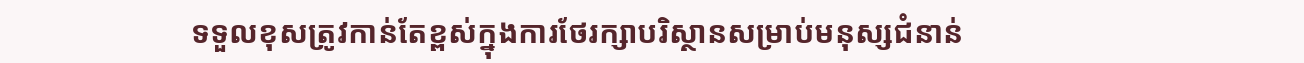ទទួលខុសត្រូវកាន់តែខ្ពស់ក្នុងការថែរក្សាបរិស្ថានសម្រាប់មនុស្សជំនាន់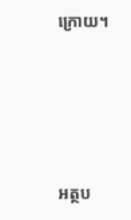ក្រោយ។





អត្ថប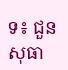ទ៖ ជួន សុធា